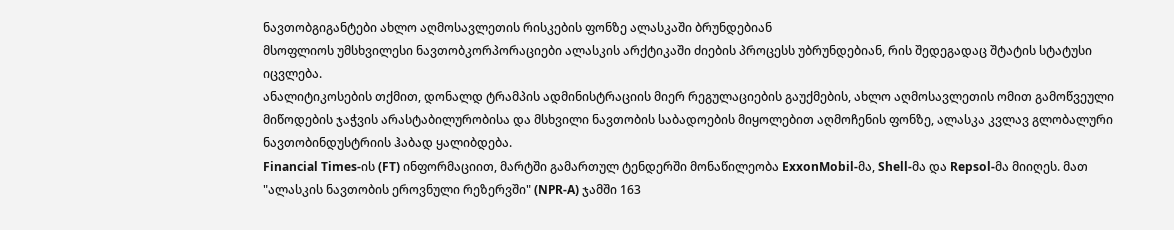ნავთობგიგანტები ახლო აღმოსავლეთის რისკების ფონზე ალასკაში ბრუნდებიან
მსოფლიოს უმსხვილესი ნავთობკორპორაციები ალასკის არქტიკაში ძიების პროცესს უბრუნდებიან, რის შედეგადაც შტატის სტატუსი იცვლება.
ანალიტიკოსების თქმით, დონალდ ტრამპის ადმინისტრაციის მიერ რეგულაციების გაუქმების, ახლო აღმოსავლეთის ომით გამოწვეული მიწოდების ჯაჭვის არასტაბილურობისა და მსხვილი ნავთობის საბადოების მიყოლებით აღმოჩენის ფონზე, ალასკა კვლავ გლობალური ნავთობინდუსტრიის ჰაბად ყალიბდება.
Financial Times-ის (FT) ინფორმაციით, მარტში გამართულ ტენდერში მონაწილეობა ExxonMobil-მა, Shell-მა და Repsol-მა მიიღეს. მათ "ალასკის ნავთობის ეროვნული რეზერვში" (NPR-A) ჯამში 163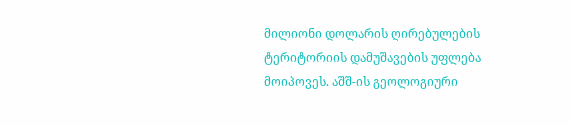მილიონი დოლარის ღირებულების ტერიტორიის დამუშავების უფლება მოიპოვეს. აშშ-ის გეოლოგიური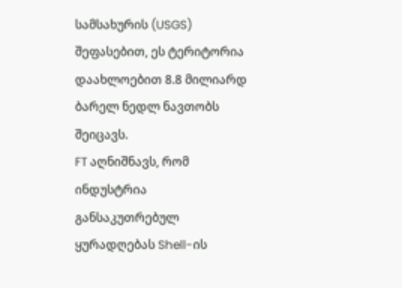სამსახურის (USGS) შეფასებით, ეს ტერიტორია დაახლოებით 8.8 მილიარდ ბარელ ნედლ ნავთობს შეიცავს.
FT აღნიშნავს, რომ ინდუსტრია განსაკუთრებულ ყურადღებას Shell-ის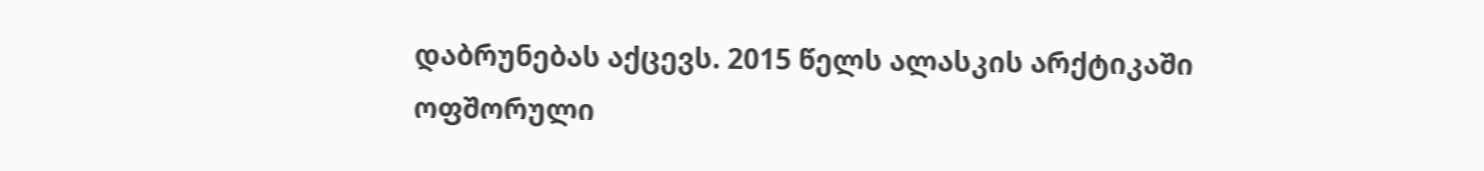დაბრუნებას აქცევს. 2015 წელს ალასკის არქტიკაში ოფშორული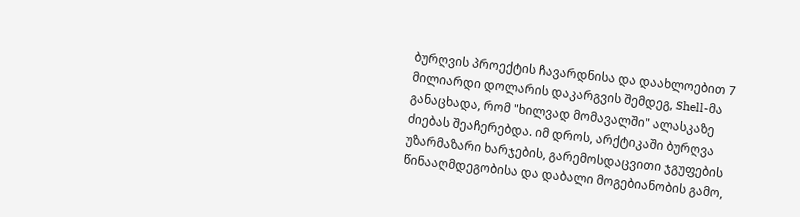ბურღვის პროექტის ჩავარდნისა და დაახლოებით 7 მილიარდი დოლარის დაკარგვის შემდეგ, Shell-მა განაცხადა, რომ "ხილვად მომავალში" ალასკაზე ძიებას შეაჩერებდა. იმ დროს, არქტიკაში ბურღვა უზარმაზარი ხარჯების, გარემოსდაცვითი ჯგუფების წინააღმდეგობისა და დაბალი მოგებიანობის გამო,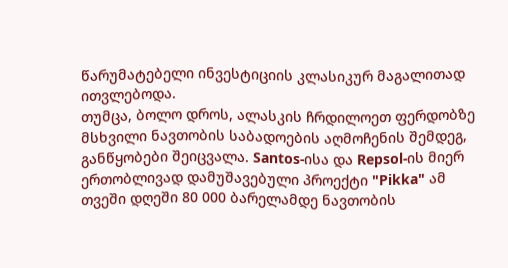წარუმატებელი ინვესტიციის კლასიკურ მაგალითად ითვლებოდა.
თუმცა, ბოლო დროს, ალასკის ჩრდილოეთ ფერდობზე მსხვილი ნავთობის საბადოების აღმოჩენის შემდეგ, განწყობები შეიცვალა. Santos-ისა და Repsol-ის მიერ ერთობლივად დამუშავებული პროექტი "Pikka" ამ თვეში დღეში 80 000 ბარელამდე ნავთობის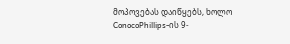მოპოვებას დაიწყებს, ხოლო ConocoPhillips-ის 9-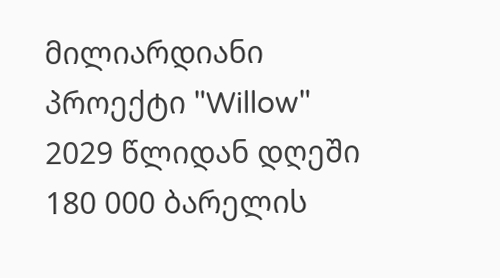მილიარდიანი პროექტი "Willow" 2029 წლიდან დღეში 180 000 ბარელის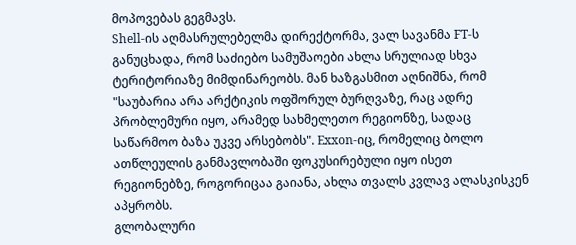მოპოვებას გეგმავს.
Shell-ის აღმასრულებელმა დირექტორმა, ვალ სავანმა FT-ს განუცხადა, რომ საძიებო სამუშაოები ახლა სრულიად სხვა ტერიტორიაზე მიმდინარეობს. მან ხაზგასმით აღნიშნა, რომ "საუბარია არა არქტიკის ოფშორულ ბურღვაზე, რაც ადრე პრობლემური იყო, არამედ სახმელეთო რეგიონზე, სადაც საწარმოო ბაზა უკვე არსებობს". Exxon-იც, რომელიც ბოლო ათწლეულის განმავლობაში ფოკუსირებული იყო ისეთ რეგიონებზე, როგორიცაა გაიანა, ახლა თვალს კვლავ ალასკისკენ აპყრობს.
გლობალური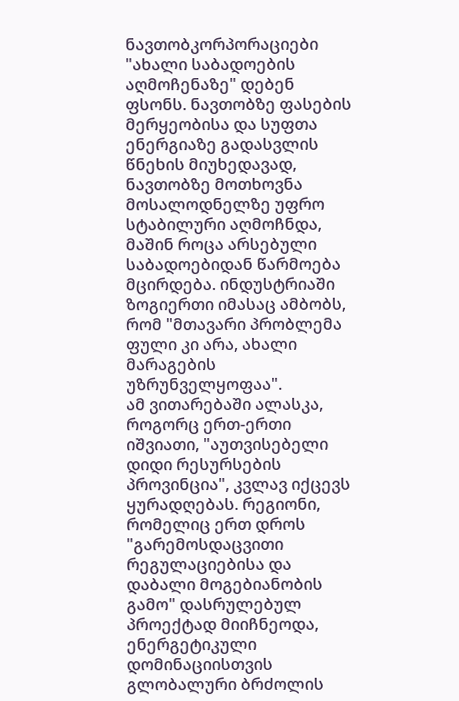ნავთობკორპორაციები "ახალი საბადოების აღმოჩენაზე" დებენ ფსონს. ნავთობზე ფასების მერყეობისა და სუფთა ენერგიაზე გადასვლის წნეხის მიუხედავად, ნავთობზე მოთხოვნა მოსალოდნელზე უფრო სტაბილური აღმოჩნდა, მაშინ როცა არსებული საბადოებიდან წარმოება მცირდება. ინდუსტრიაში ზოგიერთი იმასაც ამბობს, რომ "მთავარი პრობლემა ფული კი არა, ახალი მარაგების უზრუნველყოფაა".
ამ ვითარებაში ალასკა, როგორც ერთ-ერთი იშვიათი, "აუთვისებელი დიდი რესურსების პროვინცია", კვლავ იქცევს ყურადღებას. რეგიონი, რომელიც ერთ დროს "გარემოსდაცვითი რეგულაციებისა და დაბალი მოგებიანობის გამო" დასრულებულ პროექტად მიიჩნეოდა, ენერგეტიკული დომინაციისთვის გლობალური ბრძოლის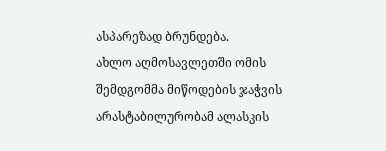ასპარეზად ბრუნდება.
ახლო აღმოსავლეთში ომის შემდგომმა მიწოდების ჯაჭვის არასტაბილურობამ ალასკის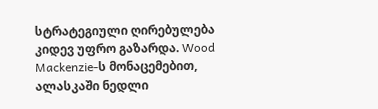სტრატეგიული ღირებულება კიდევ უფრო გაზარდა. Wood Mackenzie-ს მონაცემებით, ალასკაში ნედლი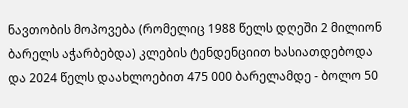ნავთობის მოპოვება (რომელიც 1988 წელს დღეში 2 მილიონ ბარელს აჭარბებდა) კლების ტენდენციით ხასიათდებოდა და 2024 წელს დაახლოებით 475 000 ბარელამდე - ბოლო 50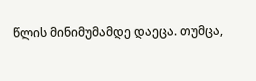წლის მინიმუმამდე დაეცა. თუმცა,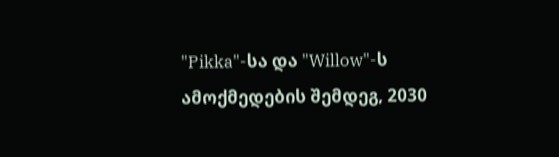"Pikka"-სა და "Willow"-ს ამოქმედების შემდეგ, 2030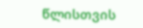წლისთვის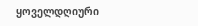ყოველდღიური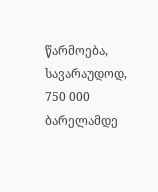წარმოება, სავარაუდოდ, 750 000 ბარელამდე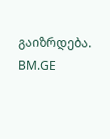გაიზრდება.
BM.GE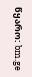წყარო: bm.ge